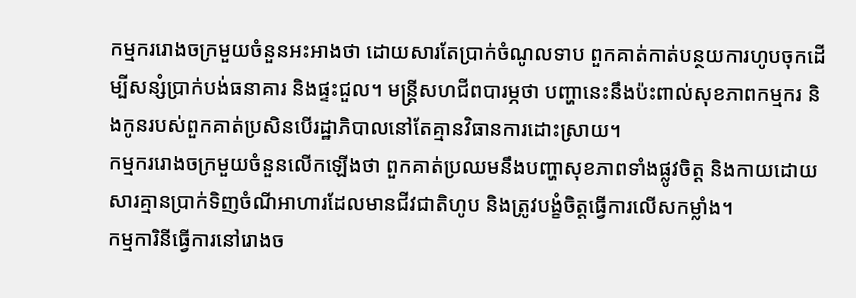កម្មកររោងចក្រមួយចំនួនអះអាងថា ដោយសារតែប្រាក់ចំណូលទាប ពួកគាត់កាត់បន្ថយការហូបចុកដើម្បីសន្សំប្រាក់បង់ធនាគារ និងផ្ទះជួល។ មន្ត្រីសហជីពបារម្ភថា បញ្ហានេះនឹងប៉ះពាល់សុខភាពកម្មករ និងកូនរបស់ពួកគាត់ប្រសិនបើរដ្ឋាភិបាលនៅតែគ្មានវិធានការដោះស្រាយ។
កម្មកររោងចក្រមួយចំនួនលើកឡើងថា ពួកគាត់ប្រឈមនឹងបញ្ហាសុខភាពទាំងផ្លូវចិត្ត និងកាយដោយសារគ្មានប្រាក់ទិញចំណីអាហារដែលមានជីវជាតិហូប និងត្រូវបង្ខំចិត្តធ្វើការលើសកម្លាំង។
កម្មការិនីធ្វើការនៅរោងច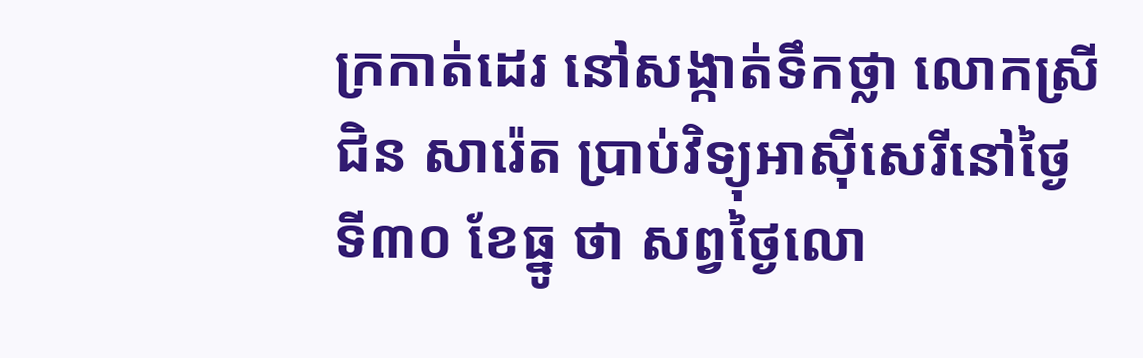ក្រកាត់ដេរ នៅសង្កាត់ទឹកថ្លា លោកស្រី ជិន សារ៉េត ប្រាប់វិទ្យុអាស៊ីសេរីនៅថ្ងៃទី៣០ ខែធ្នូ ថា សព្វថ្ងៃលោ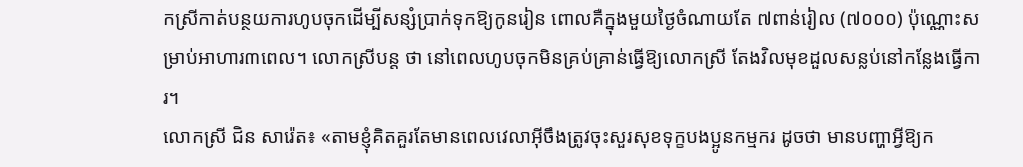កស្រីកាត់បន្ថយការហូបចុកដើម្បីសន្សំប្រាក់ទុកឱ្យកូនរៀន ពោលគឺក្នុងមួយថ្ងៃចំណាយតែ ៧ពាន់រៀល (៧០០០) ប៉ុណ្ណោះសម្រាប់អាហារ៣ពេល។ លោកស្រីបន្ត ថា នៅពេលហូបចុកមិនគ្រប់គ្រាន់ធ្វើឱ្យលោកស្រី តែងវិលមុខដួលសន្លប់នៅកន្លែងធ្វើការ។
លោកស្រី ជិន សារ៉េត៖ «តាមខ្ញុំគិតគួរតែមានពេលវេលាអ៊ីចឹងត្រូវចុះសួរសុខទុក្ខបងប្អូនកម្មករ ដូចថា មានបញ្ហាអ្វីឱ្យក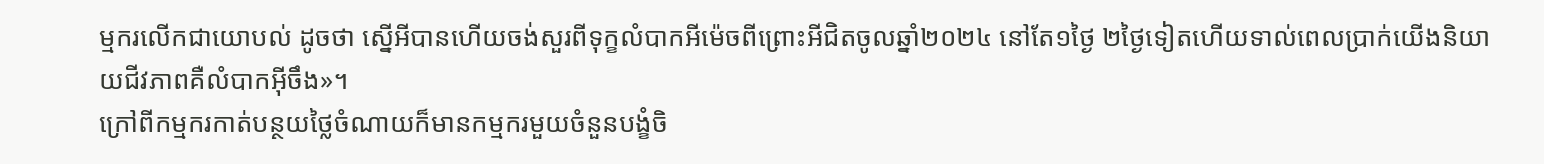ម្មករលើកជាយោបល់ ដូចថា ស្នើអីបានហើយចង់សួរពីទុក្ខលំបាកអីម៉េចពីព្រោះអីជិតចូលឆ្នាំ២០២៤ នៅតែ១ថ្ងៃ ២ថ្ងៃទៀតហើយទាល់ពេលប្រាក់យើងនិយាយជីវភាពគឺលំបាកអ៊ីចឹង»។
ក្រៅពីកម្មករកាត់បន្ថយថ្លៃចំណាយក៏មានកម្មករមួយចំនួនបង្ខំចិ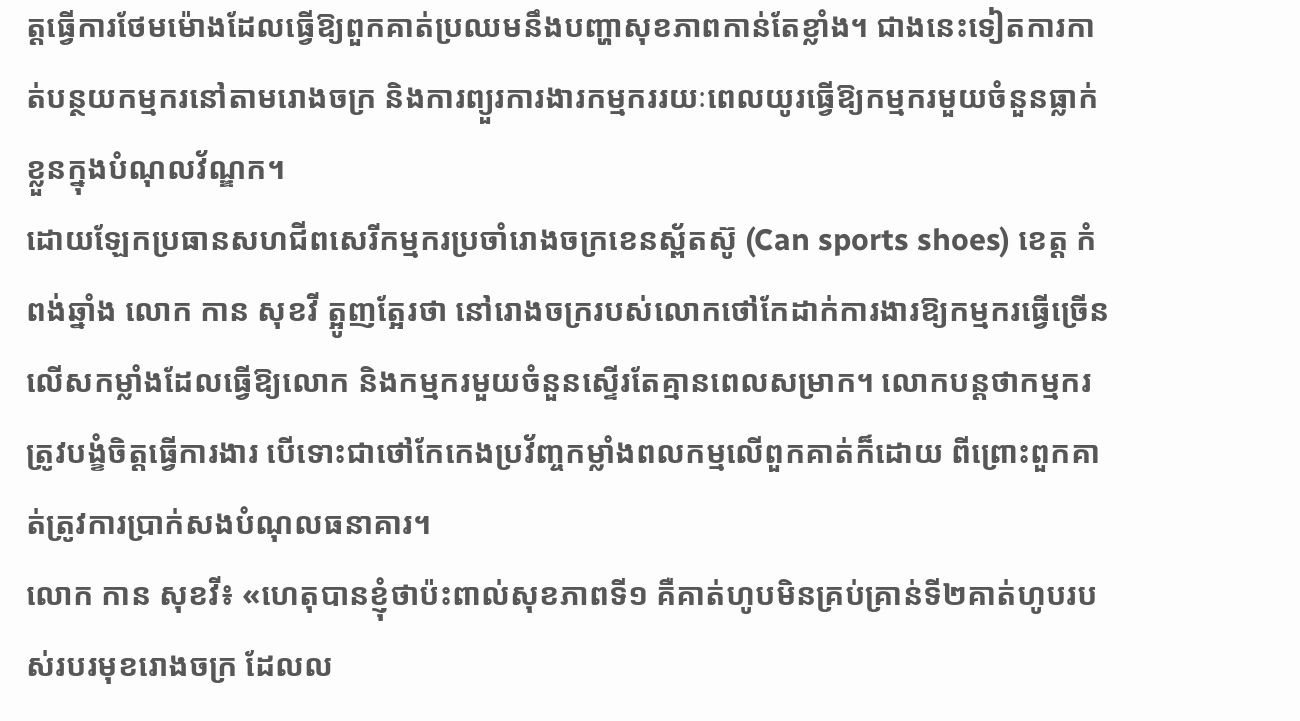ត្តធ្វើការថែមម៉ោងដែលធ្វើឱ្យពួកគាត់ប្រឈមនឹងបញ្ហាសុខភាពកាន់តែខ្លាំង។ ជាងនេះទៀតការកាត់បន្ថយកម្មករនៅតាមរោងចក្រ និងការព្យួរការងារកម្មកររយៈពេលយូរធ្វើឱ្យកម្មករមួយចំនួនធ្លាក់ខ្លួនក្នុងបំណុលវ័ណ្ឌក។
ដោយឡែកប្រធានសហជីពសេរីកម្មករប្រចាំរោងចក្រខេនស្ព័តស៊ូ (Can sports shoes) ខេត្ត កំពង់ឆ្នាំង លោក កាន សុខវី ត្អូញត្អែរថា នៅរោងចក្ររបស់លោកថៅកែដាក់ការងារឱ្យកម្មករធ្វើច្រើនលើសកម្លាំងដែលធ្វើឱ្យលោក និងកម្មករមួយចំនួនស្ទើរតែគ្មានពេលសម្រាក។ លោកបន្តថាកម្មករត្រូវបង្ខំចិត្តធ្វើការងារ បើទោះជាថៅកែកេងប្រវ័ញ្ចកម្លាំងពលកម្មលើពួកគាត់ក៏ដោយ ពីព្រោះពួកគាត់ត្រូវការប្រាក់សងបំណុលធនាគារ។
លោក កាន សុខវី៖ «ហេតុបានខ្ញុំថាប៉ះពាល់សុខភាពទី១ គឺគាត់ហូបមិនគ្រប់គ្រាន់ទី២គាត់ហូបរបស់របរមុខរោងចក្រ ដែលល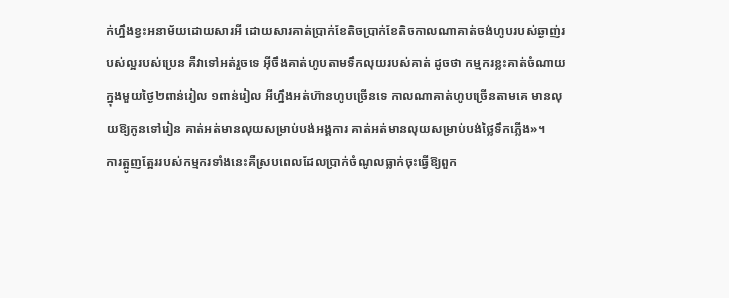ក់ហ្នឹងខ្វះអនាម័យដោយសារអី ដោយសារគាត់ប្រាក់ខែតិចប្រាក់ខែតិចកាលណាគាត់ចង់ហូបរបស់ឆ្ងាញ់របស់ល្អរបស់ប្រេន គឺវាទៅអត់រួចទេ អ៊ីចឹងគាត់ហូបតាមទឹកលុយរបស់គាត់ ដូចថា កម្មករខ្លះគាត់ចំណាយក្នុងមួយថ្ងៃ២ពាន់រៀល ១ពាន់រៀល អីហ្នឹងអត់ហ៊ានហូបច្រើនទេ កាលណាគាត់ហូបច្រើនតាមគេ មានលុយឱ្យកូនទៅរៀន គាត់អត់មានលុយសម្រាប់បង់អង្គការ គាត់អត់មានលុយសម្រាប់បង់ថ្លៃទឹកភ្លើង»។
ការត្អូញត្អែររបស់កម្មករទាំងនេះគឺស្របពេលដែលប្រាក់ចំណូលធ្លាក់ចុះធ្វើឱ្យពួក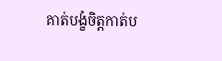គាត់បង្ខំចិត្តកាត់ប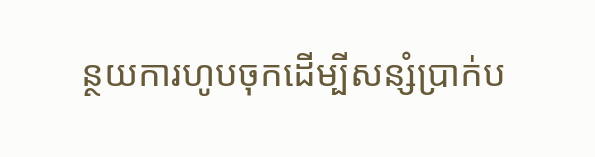ន្ថយការហូបចុកដើម្បីសន្សំប្រាក់ប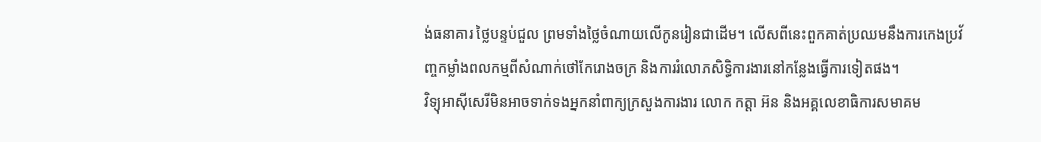ង់ធនាគារ ថ្លៃបន្ទប់ជួល ព្រមទាំងថ្លៃចំណាយលើកូនរៀនជាដើម។ លើសពីនេះពួកគាត់ប្រឈមនឹងការកេងប្រវ័ញ្ចកម្លាំងពលកម្មពីសំណាក់ថៅកែរោងចក្រ និងការរំលោភសិទ្ធិការងារនៅកន្លែងធ្វើការទៀតផង។
វិទ្យុអាស៊ីសេរីមិនអាចទាក់ទងអ្នកនាំពាក្យក្រសួងការងារ លោក កត្តា អ៊ន និងអគ្គលេខាធិការសមាគម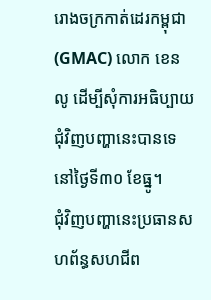រោងចក្រកាត់ដេរកម្ពុជា (GMAC) លោក ខេន លូ ដើម្បីសុំការអធិប្បាយជុំវិញបញ្ហានេះបានទេ នៅថ្ងៃទី៣០ ខែធ្នូ។
ជុំវិញបញ្ហានេះប្រធានសហព័ន្ធសហជីព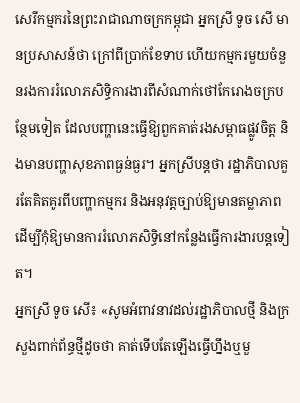សេរីកម្មករនៃព្រះរាជាណាចក្រកម្ពុជា អ្នកស្រី ទូច សើ មានប្រសាសន៍ថា ក្រៅពីប្រាក់ខែទាប ហើយកម្មករមួយចំនួនរងការរំលោភសិទ្ធិការងារពីសំណាក់ថៅកែរោងចក្របន្ថែមទៀត ដែលបញ្ហានេះធ្វើឱ្យពួកគាត់រងសម្ពាធផ្លូវចិត្ត និងមានបញ្ហាសុខភាពធ្ងន់ធ្ងរ។ អ្នកស្រីបន្តថា រដ្ឋាភិបាលគួរតែគិតគូរពីបញ្ហាកម្មករ និងអនុវត្តច្បាប់ឱ្យមានតម្លាភាពដើម្បីកុំឱ្យមានការរំលោភសិទ្ធិនៅកន្លែងធ្វើការងារបន្តទៀត។
អ្នកស្រី ទូច សើ៖ «សូមអំពាវនាវដល់រដ្ឋាភិបាលថ្មី និងក្រសួងពាក់ព័ន្ធថ្មីដូចថា គាត់ទើបតែឡើងធ្វើហ្នឹងឬមួ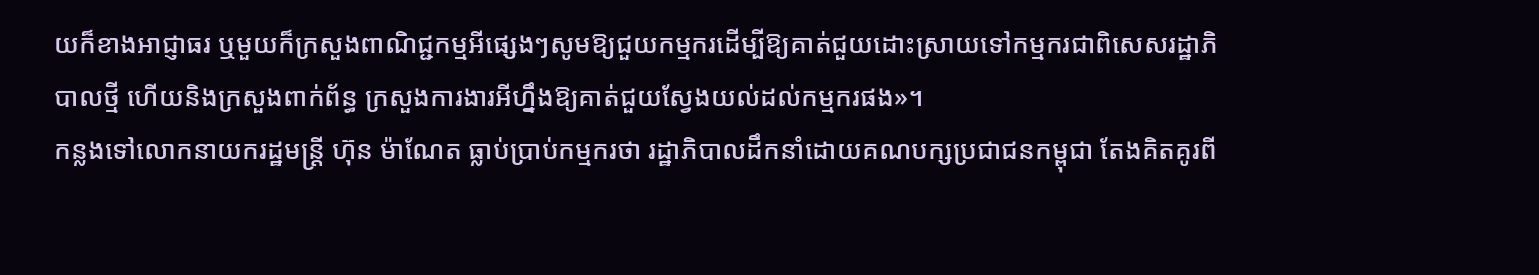យក៏ខាងអាជ្ញាធរ ឬមួយក៏ក្រសួងពាណិជ្ជកម្មអីផ្សេងៗសូមឱ្យជួយកម្មករដើម្បីឱ្យគាត់ជួយដោះស្រាយទៅកម្មករជាពិសេសរដ្ឋាភិបាលថ្មី ហើយនិងក្រសួងពាក់ព័ន្ធ ក្រសួងការងារអីហ្នឹងឱ្យគាត់ជួយស្វែងយល់ដល់កម្មករផង»។
កន្លងទៅលោកនាយករដ្ឋមន្ត្រី ហ៊ុន ម៉ាណែត ធ្លាប់ប្រាប់កម្មករថា រដ្ឋាភិបាលដឹកនាំដោយគណបក្សប្រជាជនកម្ពុជា តែងគិតគូរពី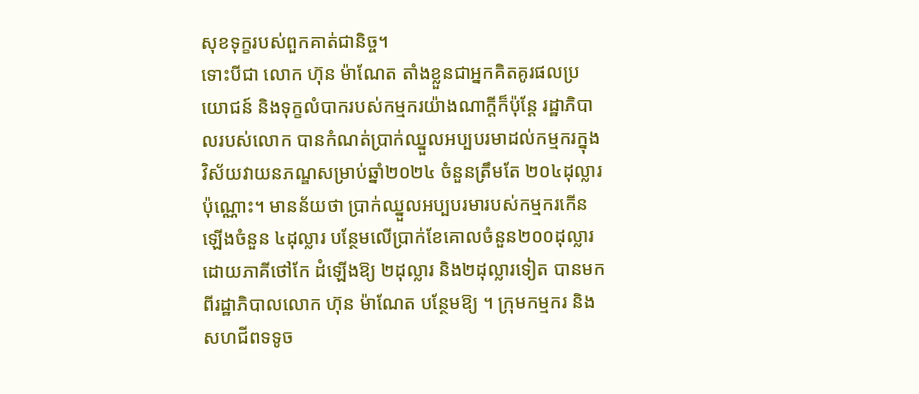សុខទុក្ខរបស់ពួកគាត់ជានិច្ច។
ទោះបីជា លោក ហ៊ុន ម៉ាណែត តាំងខ្លួនជាអ្នកគិតគូរផលប្រយោជន៍ និងទុក្ខលំបាករបស់កម្មករយ៉ាងណាក្ដីក៏ប៉ុន្តែ រដ្ឋាភិបាលរបស់លោក បានកំណត់ប្រាក់ឈ្នួលអប្បបរមាដល់កម្មករក្នុងវិស័យវាយនភណ្ឌសម្រាប់ឆ្នាំ២០២៤ ចំនួនត្រឹមតែ ២០៤ដុល្លារ ប៉ុណ្ណោះ។ មានន័យថា ប្រាក់ឈ្នួលអប្បបរមារបស់កម្មករកើនឡើងចំនួន ៤ដុល្លារ បន្ថែមលើប្រាក់ខែគោលចំនួន២០០ដុល្លារ ដោយភាគីថៅកែ ដំឡើងឱ្យ ២ដុល្លារ និង២ដុល្លារទៀត បានមកពីរដ្ឋាភិបាលលោក ហ៊ុន ម៉ាណែត បន្ថែមឱ្យ ។ ក្រុមកម្មករ និងសហជីពទទូច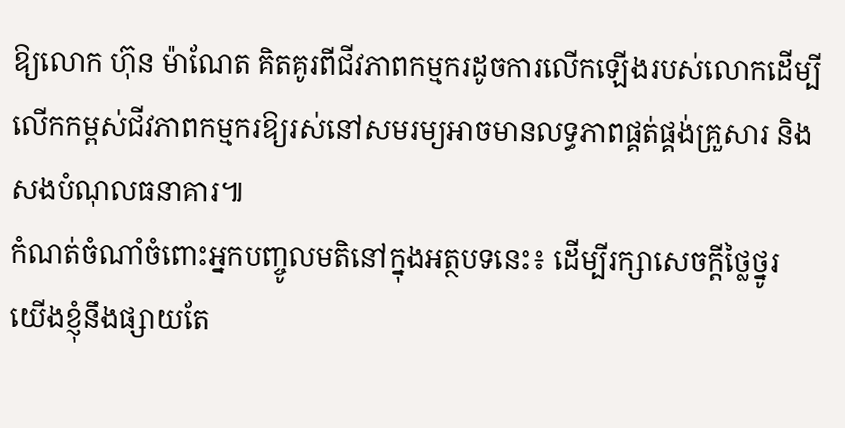ឱ្យលោក ហ៊ុន ម៉ាណែត គិតគូរពីជីវភាពកម្មករដូចការលើកឡើងរបស់លោកដើម្បីលើកកម្ពស់ជីវភាពកម្មករឱ្យរស់នៅសមរម្យអាចមានលទ្ធភាពផ្គត់ផ្គង់គ្រួសារ និងសងបំណុលធនាគារ៕
កំណត់ចំណាំចំពោះអ្នកបញ្ចូលមតិនៅក្នុងអត្ថបទនេះ៖ ដើម្បីរក្សាសេចក្ដីថ្លៃថ្នូរ យើងខ្ញុំនឹងផ្សាយតែ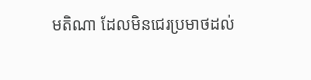មតិណា ដែលមិនជេរប្រមាថដល់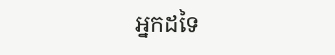អ្នកដទៃ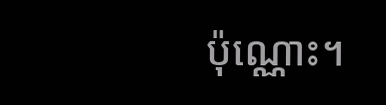ប៉ុណ្ណោះ។